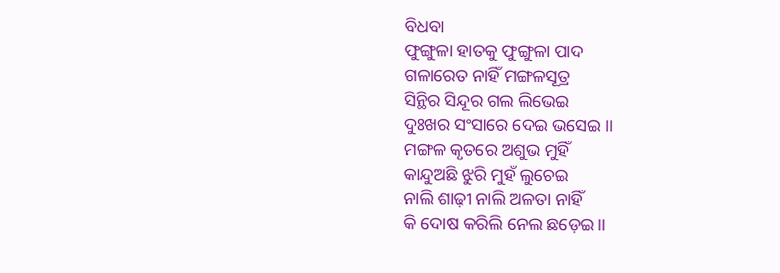ବିଧବା
ଫୁଙ୍ଗୁଳା ହାତକୁ ଫୁଙ୍ଗୁଳା ପାଦ
ଗଳାରେତ ନାହିଁ ମଙ୍ଗଳସୂତ୍ର
ସିନ୍ଥିର ସିନ୍ଦୂର ଗଲ ଲିଭେଇ
ଦୁଃଖର ସଂସାରେ ଦେଇ ଭସେଇ ।।
ମଙ୍ଗଳ କୃତରେ ଅଶୁଭ ମୁହିଁ
କାନ୍ଦୁଅଛି ଝୁରି ମୁହଁ ଲୁଚେଇ
ନାଲି ଶାଢ଼ୀ ନାଲି ଅଳତା ନାହିଁ
କି ଦୋଷ କରିଲି ନେଲ ଛଡ଼େଇ।।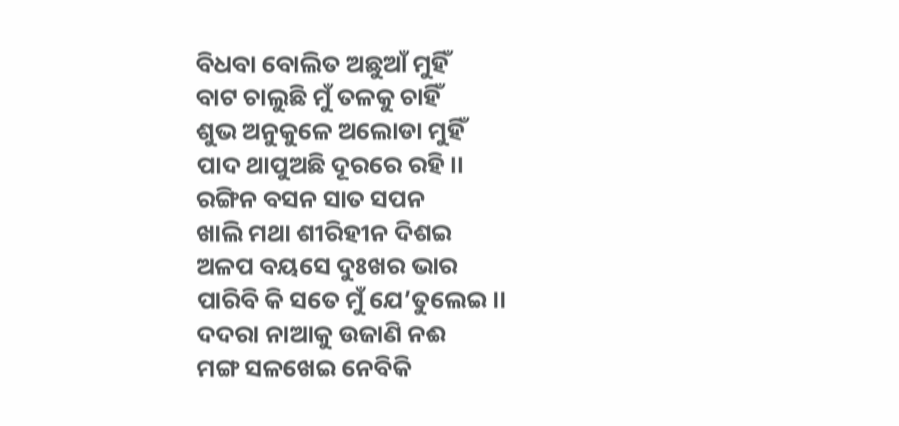ବିଧବା ବୋଲିତ ଅଛୁଆଁ ମୁହିଁ
ବାଟ ଚାଲୁଛି ମୁଁ ତଳକୁ ଚାହିଁ
ଶୁଭ ଅନୁକୁଳେ ଅଲୋଡା ମୁହିଁ
ପାଦ ଥାପୁଅଛି ଦୂରରେ ରହି।।
ରଙ୍ଗିନ ବସନ ସାତ ସପନ
ଖାଲି ମଥା ଶୀରିହୀନ ଦିଶଇ
ଅଳପ ବୟସେ ଦୁଃଖର ଭାର
ପାରିବି କି ସତେ ମୁଁ ଯେ’ତୁଲେଇ।।
ଦଦରା ନାଆକୁ ଉଜାଣି ନଈ
ମଙ୍ଗ ସଳଖେଇ ନେବିକି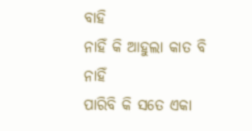ବାହି
ନାହିଁ କି ଆହୁଲା କାତ ବି ନାହିଁ
ପାରିବି କି ସତେ ଏକା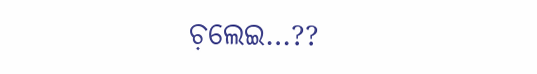ଚ଼ଲେଇ…??